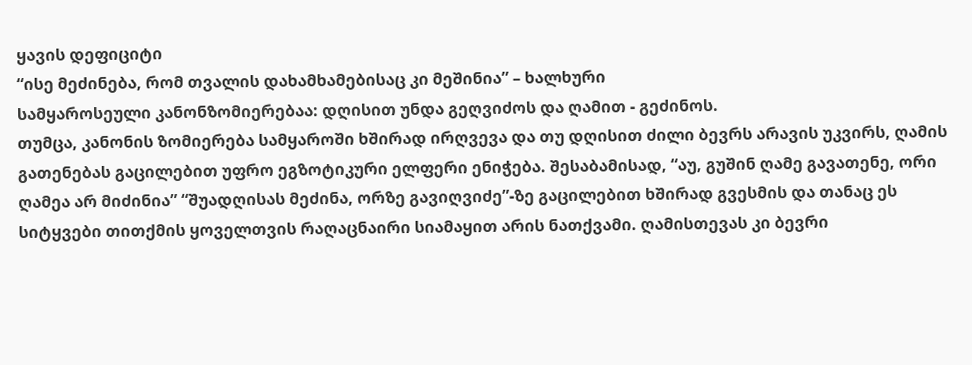ყავის დეფიციტი
“ისე მეძინება, რომ თვალის დახამხამებისაც კი მეშინია” – ხალხური
სამყაროსეული კანონზომიერებაა: დღისით უნდა გეღვიძოს და ღამით - გეძინოს.
თუმცა, კანონის ზომიერება სამყაროში ხშირად ირღვევა და თუ დღისით ძილი ბევრს არავის უკვირს, ღამის გათენებას გაცილებით უფრო ეგზოტიკური ელფერი ენიჭება. შესაბამისად, “აუ, გუშინ ღამე გავათენე, ორი ღამეა არ მიძინია” “შუადღისას მეძინა, ორზე გავიღვიძე”-ზე გაცილებით ხშირად გვესმის და თანაც ეს სიტყვები თითქმის ყოველთვის რაღაცნაირი სიამაყით არის ნათქვამი. ღამისთევას კი ბევრი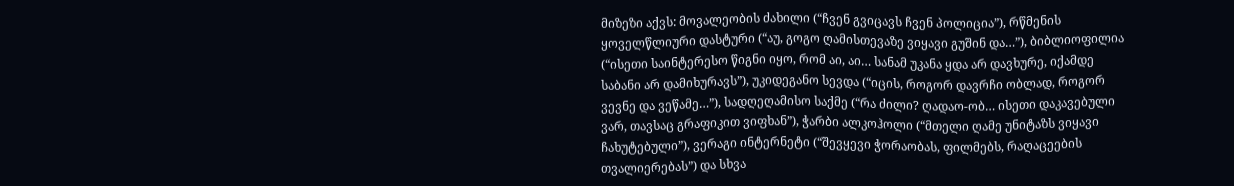მიზეზი აქვს: მოვალეობის ძახილი (“ჩვენ გვიცავს ჩვენ პოლიცია”), რწმენის ყოველწლიური დასტური (“აუ, გოგო ღამისთევაზე ვიყავი გუშინ და…”), ბიბლიოფილია (“ისეთი საინტერესო წიგნი იყო, რომ აი, აი… სანამ უკანა ყდა არ დავხურე, იქამდე საბანი არ დამიხურავს”), უკიდეგანო სევდა (“იცის, როგორ დავრჩი ობლად, როგორ ვევნე და ვეწამე…”), სადღეღამისო საქმე (“რა ძილი? ღადაო-ობ… ისეთი დაკავებული ვარ, თავსაც გრაფიკით ვიფხან”), ჭარბი ალკოჰოლი (“მთელი ღამე უნიტაზს ვიყავი ჩახუტებული”), ვერაგი ინტერნეტი (“შევყევი ჭორაობას, ფილმებს, რაღაცეების თვალიერებას”) და სხვა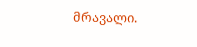მრავალი.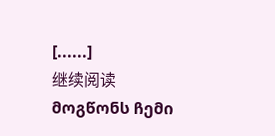[......]
继续阅读
მოგწონს ჩემი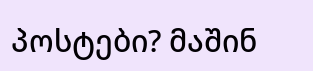პოსტები? მაშინ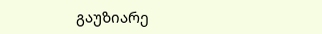გაუზიარე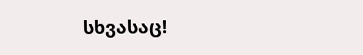სხვასაც!